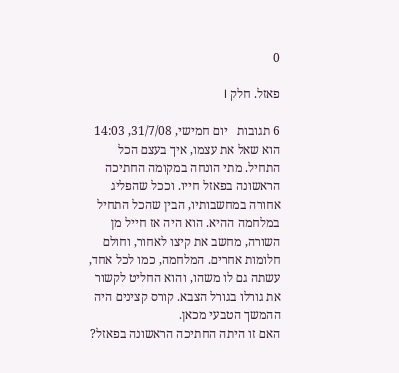0

פאזל. חלק I

6 תגובות   יום חמישי, 31/7/08, 14:03
הוא שאל את עצמו, איך בעצם הכל התחיל. מתי הונחה במקומה החתיכה הראשונה בפאזל חייו. וככל שהפליג אחורה במחשבותיו, הבין שהכל התחיל במלחמה ההיא. הוא היה אז חייל מן השורה, מחשב את קיצו לאחור, וחולם חלומות אחרים. המלחמה, כמו לכל אחד, עשתה גם לו משהו, והוא החליט לקשור את גורלו בגורל הצבא. קורס קצינים היה ההמשך הטבעי מכאן.
האם זו היתה החתיכה הראשונה בפאזל?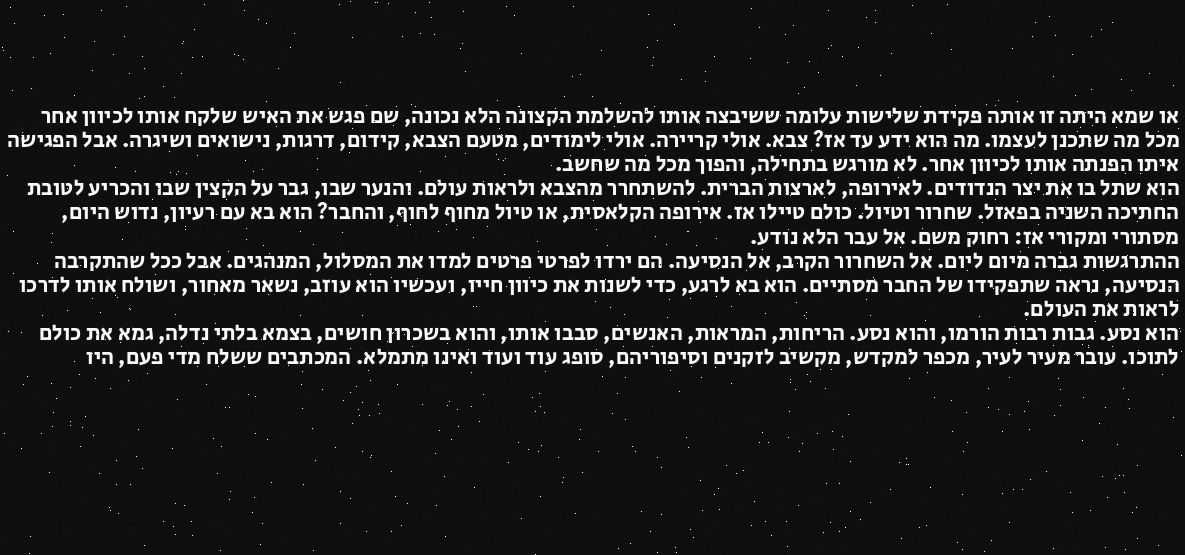או שמא היתה זו אותה פקידת שלישות עלומה ששיבצה אותו להשלמת הקצונה הלא נכונה, שם פגש את האיש שלקח אותו לכיוון אחר מכל מה שתכנן לעצמו. מה הוא ידע עד אז? צבא. אולי קריירה. אולי לימודים, מטעם הצבא, קידום, דרגות, נישואים ושיגרה. אבל הפגישה איתו הפנתה אותו לכיוון אחר. לא מורגש בתחילה, והפוך מכל מה שחשב.
הוא שתל בו את יצר הנדודים. לאירופה, לארצות הברית. להשתחרר מהצבא ולראות עולם. והנער שבו, גבר על הקצין שבו והכריע לטובת החתיכה השניה בפאזל. שחרור וטיול. כולם טיילו אז. אירופה הקלאסית, או טיול מחוף לחוף, והחבר? הוא בא עם רעיון, נדוש היום, מסתורי ומקורי אז: רחוק משם. אל עבר הלא נודע.
ההתרגשות גברה מיום ליום. אל השחרור הקרב, אל הנסיעה. הם ירדו לפרטי פרטים למדו את המסלול, המנהגים. אבל ככל שהתקרבה הנסיעה, נראה שתפקידו של החבר מסתיים. הוא בא לרגע, כדי לשנות את כיוון חייו, ועכשיו הוא עוזב, נשאר מאחור, ושולח אותו לדרכו לראות את העולם.
הוא נסע. גבות רבות הורמו, והוא נסע. הריחות, המראות, האנשים, סבבו אותו, והוא בשכרון חושים, בצמא בלתי נדלה, גמא את כולם לתוכו. עובר מעיר לעיר, מכפר למקדש, מקשיב לזקנים וסיפוריהם, סופג עוד ועוד ואינו מתמלא. המכתבים ששלח מדי פעם, היו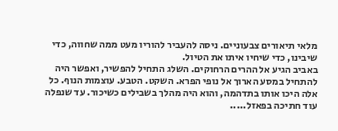מלאי תיאורים צבעוניים. ניסה להעביר להוריו מעט ממה שחווה, כדי שיבינו, כדי שיחיו איתו את הטיול.
באביב הגיע אל ההרים הרחוקים. השלג התחיל להפשיר, ואפשר היה להתחיל במסע הארוך אל נופי הפרא. השקט. הטבע. עוצמות הנוף. כל אלה היכו אותו בתדהמה, והוא היה מהלך בשבילים כשיכור. עד שנפלה עוד חתיכה בפאזל.....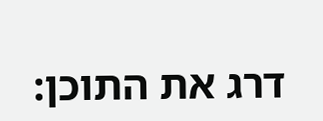דרג את התוכן: